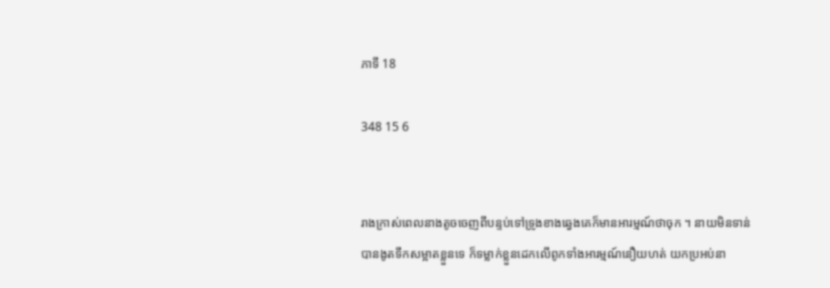ភាទី 18

348 15 6


រាងក្រាស់ពេលនាងតូចចេញពីបន្ទប់ទៅទ្រូងខាងឆ្វេងគេក៏មានអារម្មណ៍ថាចុក ។ នាយមិនទាន់បានងូតទឹកសម្អាតខ្លួនទេ ក៏ទម្លាក់ខ្លួនដេកលើពូកទាំងអារម្មណ៍នឿយហត់ យកប្រអប់នា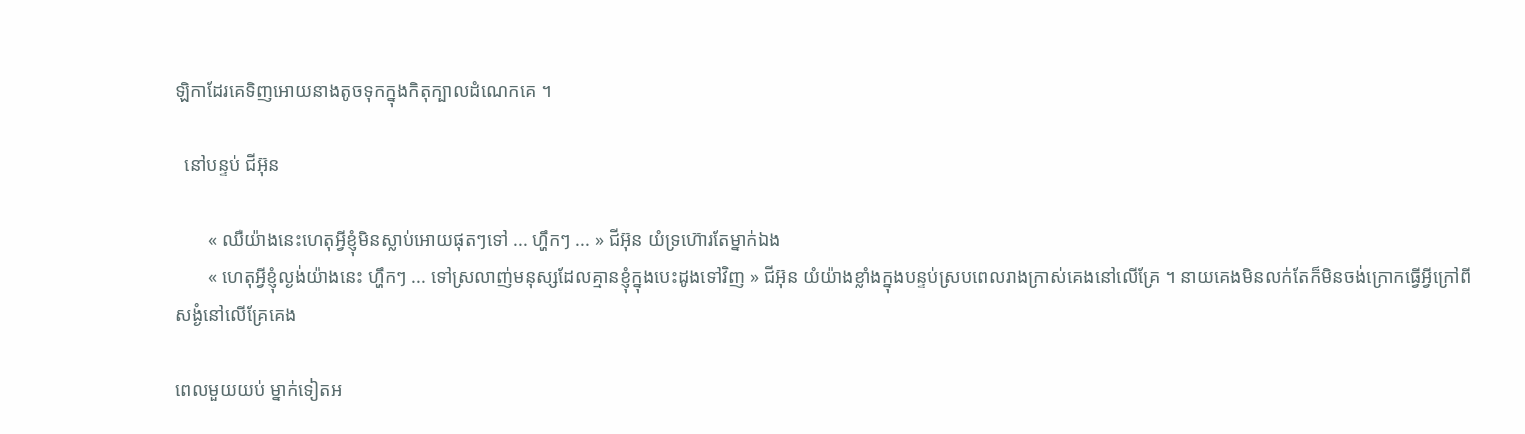ឡិកាដែរគេទិញអោយនាងតូចទុកក្នុងកិតុក្បាលដំណេកគេ ។

  នៅបន្ទប់ ជីអ៊ុន

       « ឈឺយ៉ាងនេះហេតុអ្វីខ្ញុំមិនស្លាប់អោយផុតៗទៅ ... ហ្ហឹកៗ ... » ជីអ៊ុន យំទ្រហ៊ោរតែម្នាក់ឯង
       « ហេតុអ្វីខ្ញុំល្ងង់យ៉ាងនេះ ហ្ហឹកៗ ... ទៅស្រលាញ់មនុស្សដែលគ្មានខ្ញុំក្នុងបេះដូងទៅវិញ » ជីអ៊ុន យំយ៉ាងខ្លាំងក្នុងបន្ទប់ស្របពេលរាងក្រាស់គេងនៅលើគ្រែ ។ នាយគេងមិនលក់តែក៏មិនចង់ក្រោកធ្វើអ្វីក្រៅពីសង្ងំនៅលើគ្រែគេង

ពេលមួយយប់ ម្នាក់ទៀតអ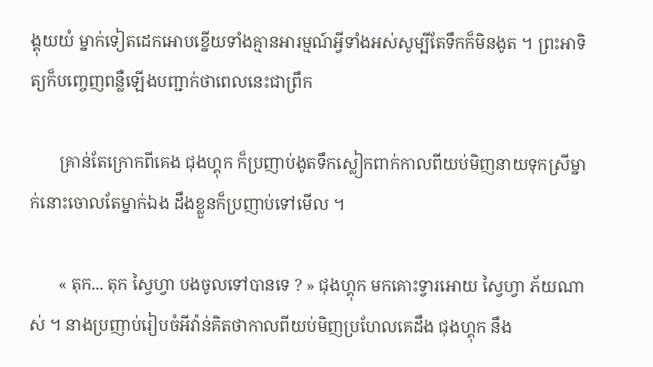ង្គុយយំ ម្នាក់ទៀតដេកអោបខ្នើយទាំងគ្មានអារម្មណ៍អ្វីទាំងអស់សូម្បីតែទឹកក៏មិនងូត ។ ព្រះអាទិត្យក៏បញ្ចេញពន្លឺឡើងបញ្ជាក់ថាពេលនេះជាព្រឹក

       គ្រាន់តែក្រោកពីគេង ជុងហ្គុក ក៏ប្រញាប់ងូតទឹកស្លៀកពាក់កាលពីយប់មិញនាយទុកស្រីម្នាក់នោះចោលតែម្នាក់ឯង ដឹងខ្លួនក៏ប្រញាប់ទៅមើល ។

       « តុក... តុក ស្វៃហ្វា បងចូលទៅបានទេ ? » ជុងហ្គុក មកគោះទ្វារអោយ ស្វៃហ្វា ភ័យណាស់ ។ នាងប្រញាប់រៀបចំអីវ៉ាន់គិតថាកាលពីយប់មិញប្រហែលគេដឹង ជុងហ្គុក នឹង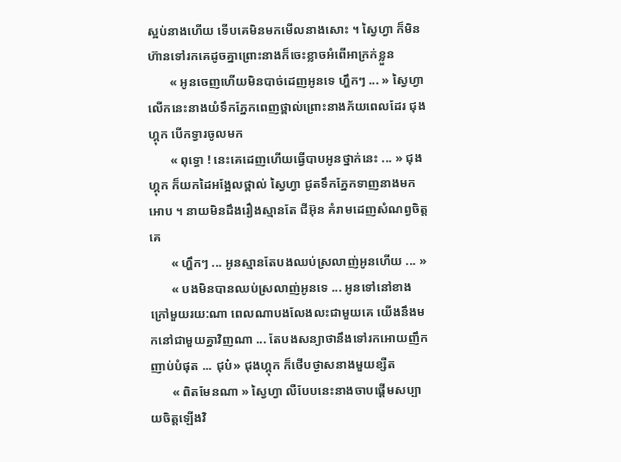ស្អប់នាងហើយ ទើបគេមិនមកមើលនាងសោះ ។ ស្វៃហ្វា ក៏មិនហ៊ានទៅរកគេដូចគ្នាព្រោះនាងក៏ចេះខ្លាចអំពើអាក្រក់ខ្លួន
       « អូនចេញហើយមិនបាច់ដេញអូនទេ ហ្ហឹកៗ ... » ស្វៃហ្វា លើកនេះនាងយំទឹកភ្នែកពេញថ្ពាល់ព្រោះនាងភ័យពេលដែរ ជុងហ្គុក បើកទ្វារចូលមក
       « ពុទ្ធោ ! នេះគេដេញហើយធ្វើបាបអូនថ្នាក់នេះ ... » ជុងហ្គុក ក៏យកដៃអង្អែលថ្ពាល់ ស្វៃហ្វា ជូតទឹកភ្នែកទាញនាងមកអោប ។ នាយមិនដឹងរឿងស្មានតែ ជីអ៊ុន គំរាមដេញសំណព្វចិត្តគេ
       « ហ្ហឹកៗ ... អូនស្មានតែបងឈប់ស្រលាញ់អូនហើយ ... »
       « បងមិនបានឈប់ស្រលាញ់អូនទេ ... អូនទៅនៅខាងក្រៅមួយរយ:ណា ពេលណាបងលែងលះជាមួយគេ យើងនឹងមកនៅជាមួយគ្នាវិញណា ... តែបងសន្យាថានឹងទៅរកអោយញឹកញាប់បំផុត ... ជុប៎» ជុងហ្គុក ក៏ថើបថ្ងាសនាងមួយខ្សឺត
       « ពិតមែនណា » ស្វៃហ្វា លឺបែបនេះនាងចាបផ្ដើមសប្បាយចិត្តឡើងវិ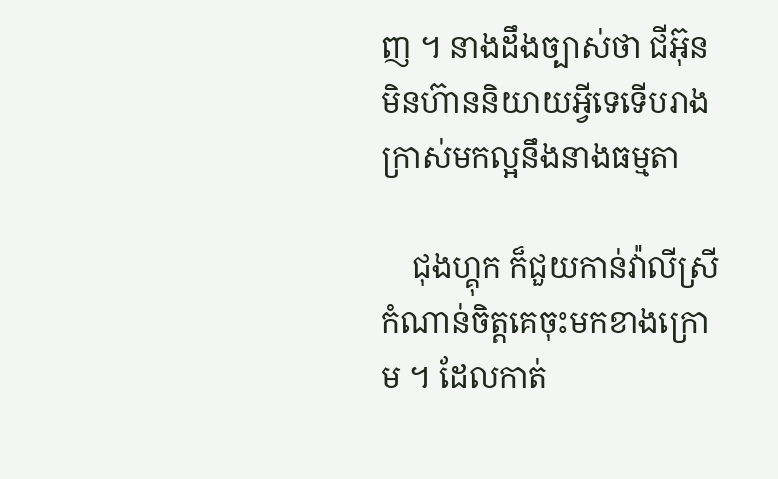ញ ។ នាងដឹងច្បាស់ថា ជីអ៊ុន មិនហ៊ាននិយាយអ្វីទេទើបរាងក្រាស់មកល្អនឹងនាងធម្មតា

    ជុងហ្គុក ក៏ជួយកាន់វ៉ាលីស្រីកំណាន់ចិត្តគេចុះមកខាងក្រោម ។ ដែលកាត់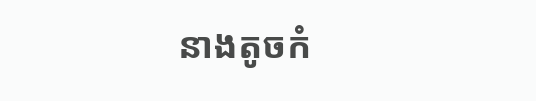នាងតូចកំ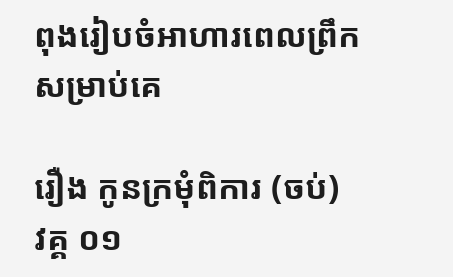ពុងរៀបចំអាហារពេលព្រឹកសម្រាប់គេ

រឿង កូនក្រមុំពិការ (ចប់)  វគ្គ ០១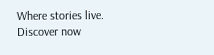Where stories live. Discover now